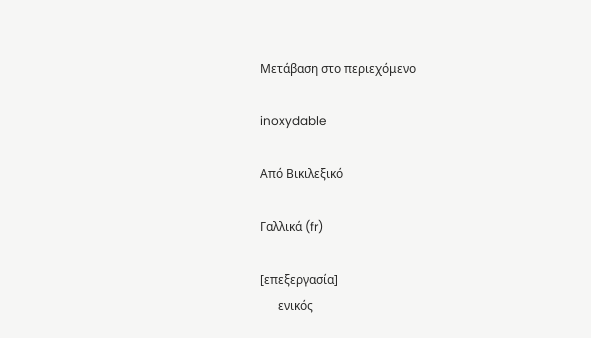Μετάβαση στο περιεχόμενο

inoxydable

Από Βικιλεξικό

Γαλλικά (fr)

[επεξεργασία]
      ενικός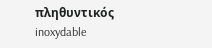πληθυντικός
inoxydable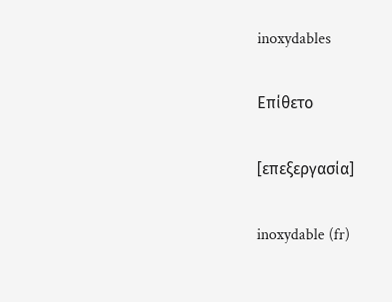inoxydables

Επίθετο

[επεξεργασία]

inoxydable (fr)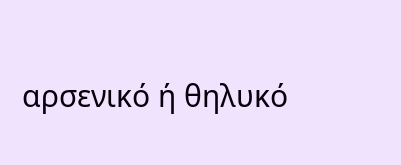αρσενικό ή θηλυκό